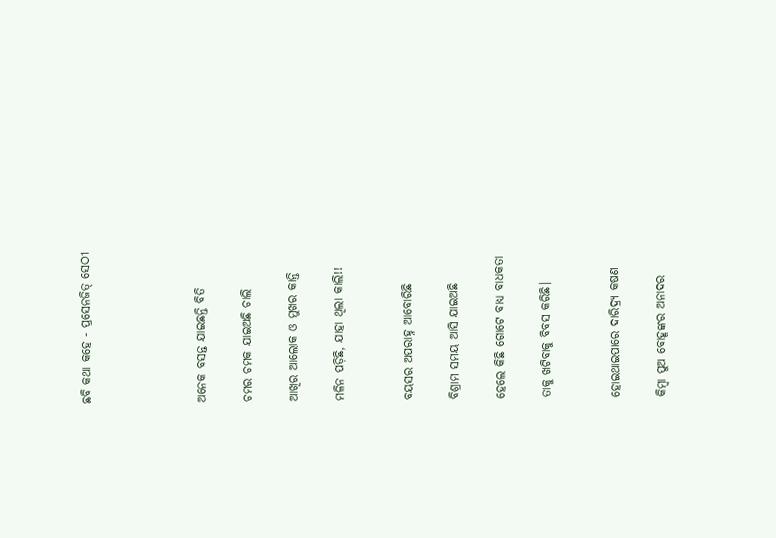ଛବି କଥା କହେ - ପ୍ରସେନଜିତ୍ ସେଠୀ




ଅନେକ ବସନ୍ତ ଯାଇଛନ୍ତି ବିତି

ଚମର ଚମକ ଯାଇଅଛି ଚାଲି

ଆଖିର ଆଲୋକ ଓ ମୁଖର କାନ୍ତି

ମଳିନ ପଡ଼ିଛି, ଯାହା ଥିଲା କାଲି!!


ବୟସର ଅପରାହ୍ନ ଆବୋରିଛି

ବିଶ୍ରାମ ସମୟ ଆସି ଯାଇଅଛି

ହେଲେ କିଛି ଗୋଟେ ବାଧ୍ୟ ବାଧକତା

ତାକୁ ଖଟିବାକୁ ବିବସ କରିଛି।


ହୋଇଥାଇପାରେ ଦାରିଦ୍ର୍ୟ କଷଣ

କିମ୍ବା ପୁଅ ବୋହୂଙ୍କର ଅନାଦର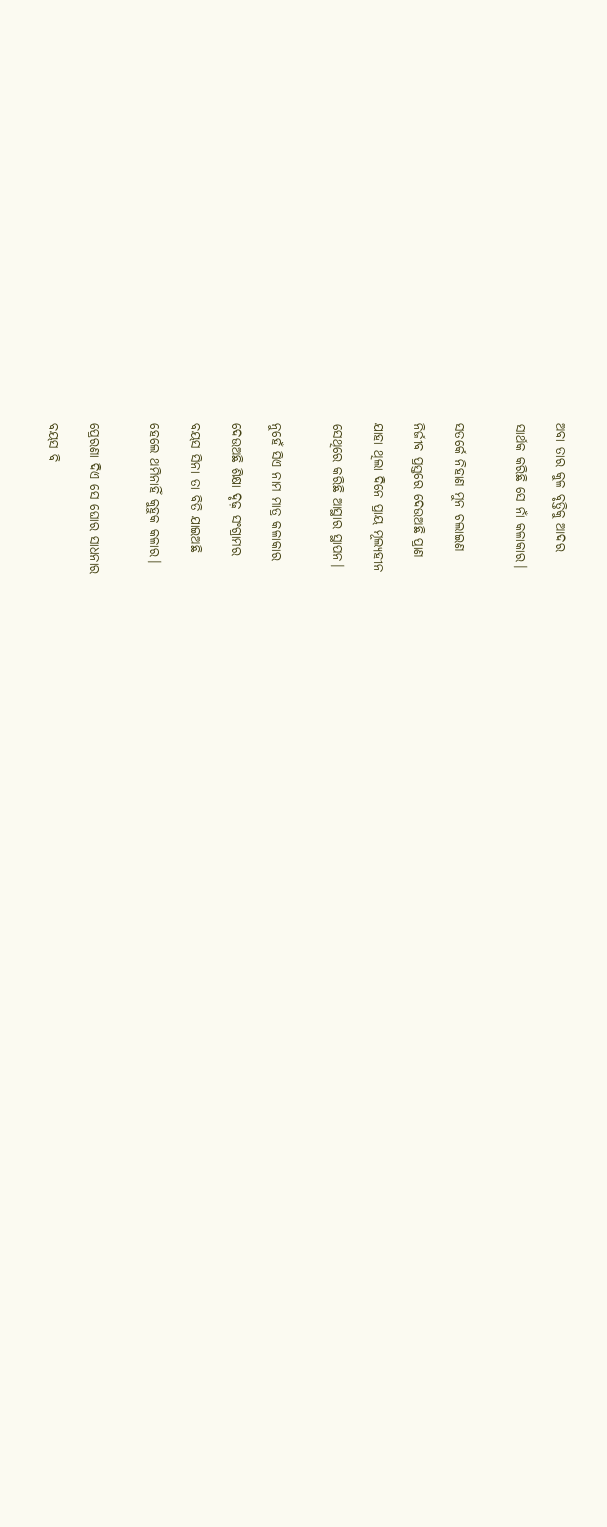ଅବା ତାର କୁଳ ବୃତ୍ତିକୁ ଆଦର

ସାର୍ଥକ କରିଛି ସେ ନାଁ କଳାକାର।


ସତର୍କେ ନିହାଣ ମୁନ ଚଲାଇଣ

ନିର୍ଜୀବ ପ୍ରସ୍ତରେ ଦେଉଅଛି ପ୍ରାଣ

ଯାହା ଥିଲା ଦିନେ ପ୍ରାୟ ମୂଲ୍ୟହୀନ

ସେଥିରେ କରିଛି ଆସ୍ଥାର ସ୍ଥାପନ।


ନୁହେଁ ସିଏ ନାମ ମାତ୍ର କଳାକାର

ଦେଉଅଛି ଶିକ୍ଷା ଦୃଢ଼ ସଂଗ୍ରାମର

ବୟସ ସିନା ତା ବିତି ଯାଇଅଛି

ହେଲେ ଥମିନାହିଁ କୁହୁକ କଳାର।


ପ୍ରେରଣା ଦିଏ ସେ ଘୋର ସାଧନାର

ବୟସ ବି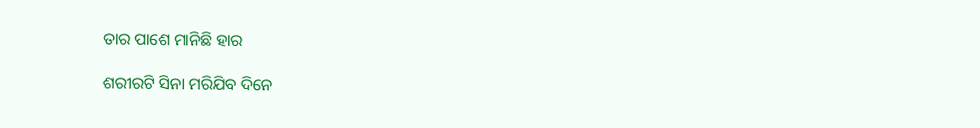ତାର ପାଶେ ମାନିଛି ହାର

ଶରୀରଟି ସିନା ମରିଯିବ ଦିନେ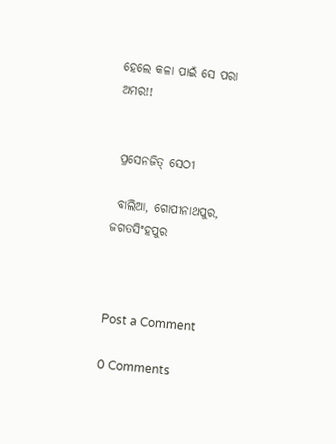ହେଲେ କଳା ପାଇଁ ସେ ପରା ଅମର!!


 ପ୍ରସେନଜିତ୍ ସେଠୀ

 ବାଲିଆ, ଗୋପୀନାଥପୁର, ଜଗତସିଂହପୁର



Post a Comment

0 Comments